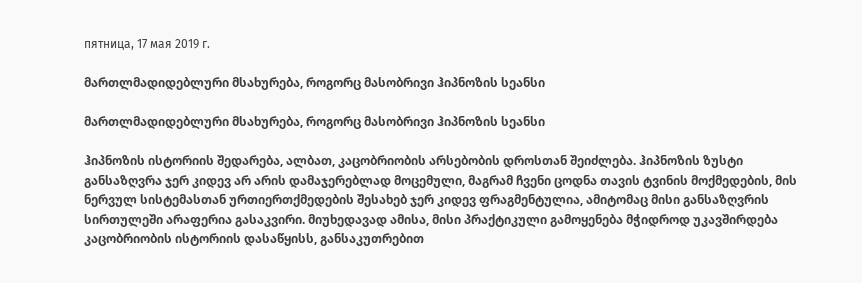пятница, 17 мая 2019 г.

მართლმადიდებლური მსახურება, როგორც მასობრივი ჰიპნოზის სეანსი

მართლმადიდებლური მსახურება, როგორც მასობრივი ჰიპნოზის სეანსი

ჰიპნოზის ისტორიის შედარება, ალბათ, კაცობრიობის არსებობის დროსთან შეიძლება. ჰიპნოზის ზუსტი განსაზღვრა ჯერ კიდევ არ არის დამაჯერებლად მოცემული, მაგრამ ჩვენი ცოდნა თავის ტვინის მოქმედების, მის ნერვულ სისტემასთან ურთიერთქმედების შესახებ ჯერ კიდევ ფრაგმენტულია, ამიტომაც მისი განსაზღვრის სირთულეში არაფერია გასაკვირი. მიუხედავად ამისა, მისი პრაქტიკული გამოყენება მჭიდროდ უკავშირდება კაცობრიობის ისტორიის დასაწყისს, განსაკუთრებით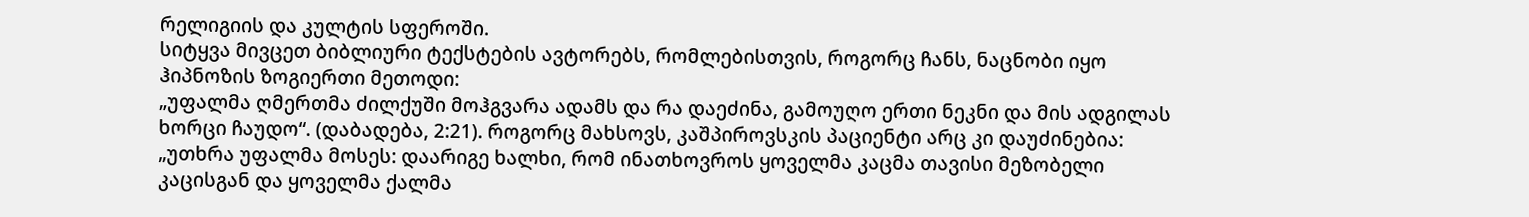რელიგიის და კულტის სფეროში.
სიტყვა მივცეთ ბიბლიური ტექსტების ავტორებს, რომლებისთვის, როგორც ჩანს, ნაცნობი იყო ჰიპნოზის ზოგიერთი მეთოდი:
„უფალმა ღმერთმა ძილქუში მოჰგვარა ადამს და რა დაეძინა, გამოუღო ერთი ნეკნი და მის ადგილას ხორცი ჩაუდო“. (დაბადება, 2:21). როგორც მახსოვს, კაშპიროვსკის პაციენტი არც კი დაუძინებია:
„უთხრა უფალმა მოსეს: დაარიგე ხალხი, რომ ინათხოვროს ყოველმა კაცმა თავისი მეზობელი კაცისგან და ყოველმა ქალმა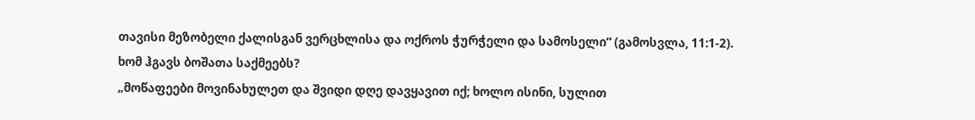თავისი მეზობელი ქალისგან ვერცხლისა და ოქროს ჭურჭელი და სამოსელი“ (გამოსვლა, 11:1-2). ხომ ჰგავს ბოშათა საქმეებს?
„მოწაფეები მოვინახულეთ და შვიდი დღე დავყავით იქ; ხოლო ისინი, სულით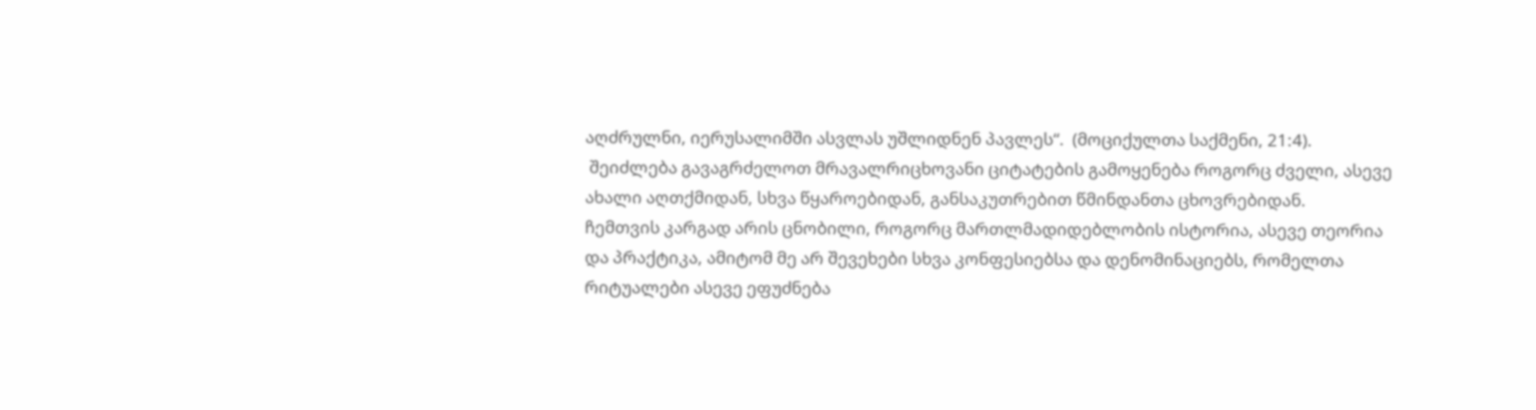აღძრულნი, იერუსალიმში ასვლას უშლიდნენ პავლეს“.  (მოციქულთა საქმენი, 21:4).
 შეიძლება გავაგრძელოთ მრავალრიცხოვანი ციტატების გამოყენება როგორც ძველი, ასევე ახალი აღთქმიდან, სხვა წყაროებიდან, განსაკუთრებით წმინდანთა ცხოვრებიდან.
ჩემთვის კარგად არის ცნობილი, როგორც მართლმადიდებლობის ისტორია, ასევე თეორია და პრაქტიკა, ამიტომ მე არ შევეხები სხვა კონფესიებსა და დენომინაციებს, რომელთა რიტუალები ასევე ეფუძნება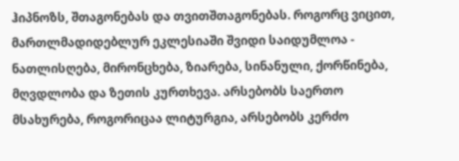ჰიპნოზს, შთაგონებას და თვითშთაგონებას. როგორც ვიცით, მართლმადიდებლურ ეკლესიაში შვიდი საიდუმლოა - ნათლისღება, მირონცხება, ზიარება, სინანული, ქორწინება, მღვდლობა და ზეთის კურთხევა. არსებობს საერთო მსახურება, როგორიცაა ლიტურგია, არსებობს კერძო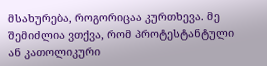მსახურება, როგორიცაა კურთხევა. მე შემიძლია ვთქვა, რომ პროტესტანტული ან კათოლიკური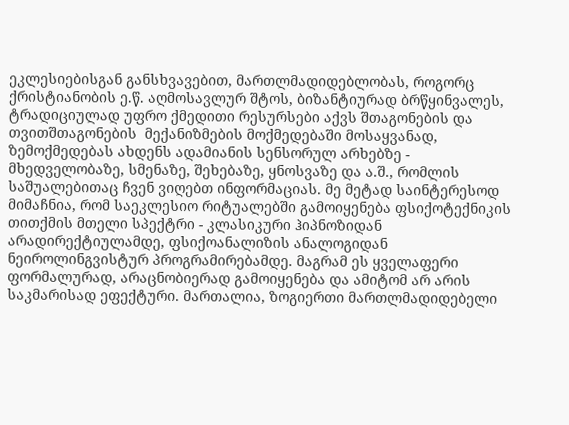ეკლესიებისგან განსხვავებით, მართლმადიდებლობას, როგორც ქრისტიანობის ე.წ. აღმოსავლურ შტოს, ბიზანტიურად ბრწყინვალეს, ტრადიციულად უფრო ქმედითი რესურსები აქვს შთაგონების და თვითშთაგონების  მექანიზმების მოქმედებაში მოსაყვანად,  ზემოქმედებას ახდენს ადამიანის სენსორულ არხებზე - მხედველობაზე, სმენაზე, შეხებაზე, ყნოსვაზე და ა.შ., რომლის საშუალებითაც ჩვენ ვიღებთ ინფორმაციას. მე მეტად საინტერესოდ მიმაჩნია, რომ საეკლესიო რიტუალებში გამოიყენება ფსიქოტექნიკის თითქმის მთელი სპექტრი - კლასიკური ჰიპნოზიდან არადირექტიულამდე, ფსიქოანალიზის ანალოგიდან ნეიროლინგვისტურ პროგრამირებამდე. მაგრამ ეს ყველაფერი ფორმალურად, არაცნობიერად გამოიყენება და ამიტომ არ არის საკმარისად ეფექტური. მართალია, ზოგიერთი მართლმადიდებელი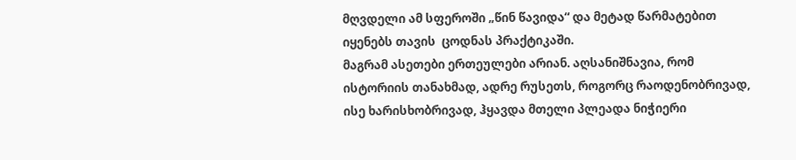მღვდელი ამ სფეროში „წინ წავიდა“ და მეტად წარმატებით იყენებს თავის  ცოდნას პრაქტიკაში.
მაგრამ ასეთები ერთეულები არიან. აღსანიშნავია, რომ ისტორიის თანახმად, ადრე რუსეთს, როგორც რაოდენობრივად, ისე ხარისხობრივად, ჰყავდა მთელი პლეადა ნიჭიერი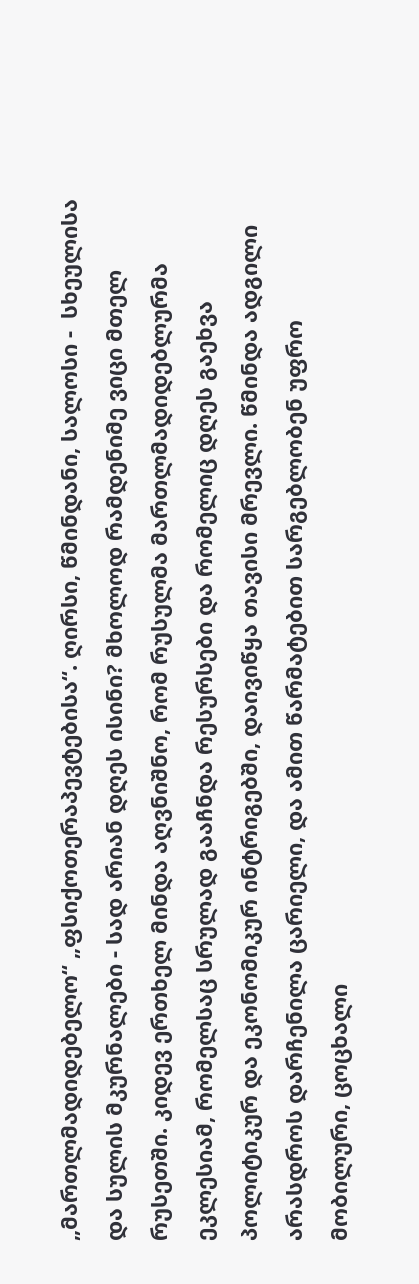„მართლმადიდებელო“ „ფსიქოთერაპევტებისა“. ღირსი, წმინდანი, სალოსი -  სხეულისა და სულის მკურნალები - სად არიან დღეს ისინი? მხოლოდ რამდენიმე ვიცი მთელ რუსეთში. კიდევ ერთხელ მინდა აღვნიშნო, რომ რუსულმა მართლმადიდებლურმა ეკლესიამ, რომელსაც სრულად გააჩნდა რესურსები და რომელიც დღეს გაეხვა პოლიტიკურ და ეკონომიკურ ინტრიგებში, დაივიწყა თავისი მრევლი. წმინდა ადგილი არასდროს დარჩენილა ცარიელი, და ამით წარმატებით სარგებლობენ უფრო მობილური, ცოცხალი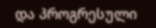და პროგრესული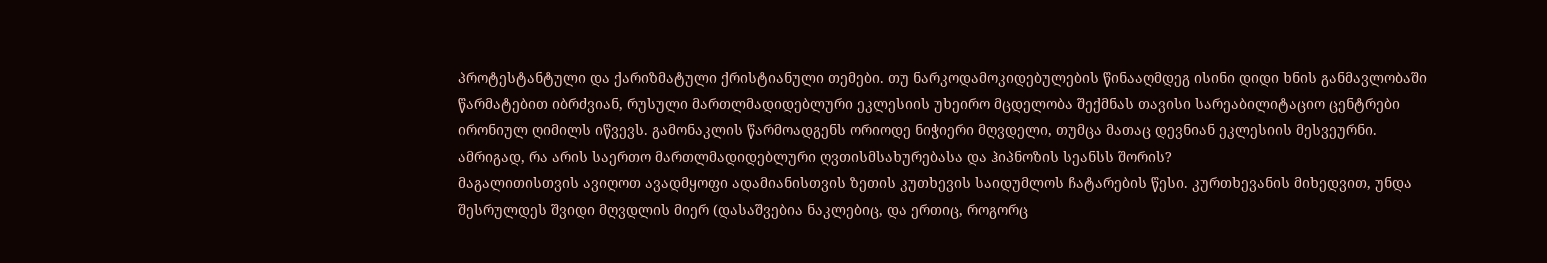პროტესტანტული და ქარიზმატული ქრისტიანული თემები. თუ ნარკოდამოკიდებულების წინააღმდეგ ისინი დიდი ხნის განმავლობაში წარმატებით იბრძვიან, რუსული მართლმადიდებლური ეკლესიის უხეირო მცდელობა შექმნას თავისი სარეაბილიტაციო ცენტრები ირონიულ ღიმილს იწვევს. გამონაკლის წარმოადგენს ორიოდე ნიჭიერი მღვდელი, თუმცა მათაც დევნიან ეკლესიის მესვეურნი.
ამრიგად, რა არის საერთო მართლმადიდებლური ღვთისმსახურებასა და ჰიპნოზის სეანსს შორის?
მაგალითისთვის ავიღოთ ავადმყოფი ადამიანისთვის ზეთის კუთხევის საიდუმლოს ჩატარების წესი. კურთხევანის მიხედვით, უნდა შესრულდეს შვიდი მღვდლის მიერ (დასაშვებია ნაკლებიც, და ერთიც, როგორც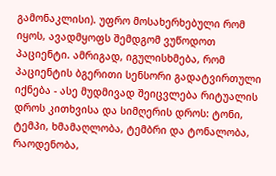გამონაკლისი). უფრო მოსახერხებული რომ იყოს, ავადმყოფს შემდგომ ვუწოდოთ პაციენტი. ამრიგად, იგულისხმება, რომ პაციენტის ბგერითი სენსორი გადატვირთული იქნება - ასე მუდმივად შეიცვლება რიტუალის დროს კითხვისა და სიმღერის დროს: ტონი, ტემპი, ხმამაღლობა, ტემბრი და ტონალობა, რაოდენობა,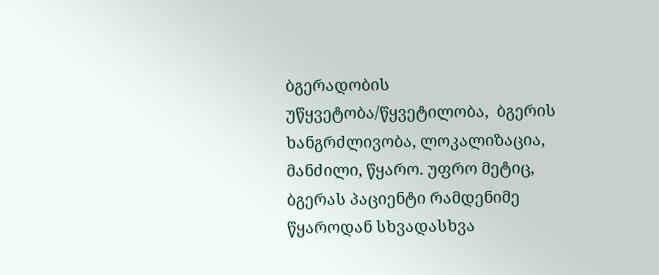ბგერადობის უწყვეტობა/წყვეტილობა,  ბგერის ხანგრძლივობა, ლოკალიზაცია, მანძილი, წყარო. უფრო მეტიც, ბგერას პაციენტი რამდენიმე წყაროდან სხვადასხვა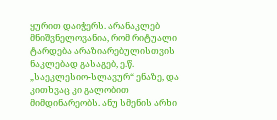ყურით დაიჭერს. არანაკლებ მნიშვნელოვანია, რომ რიტუალი ტარდება არაზიარებულისთვის ნაკლებად გასაგებ, ე.წ. „საეკლესიო-სლავურ“ ენაზე, და კითხვაც კი გალობით მიმდინარეობს. ანუ სმენის არხი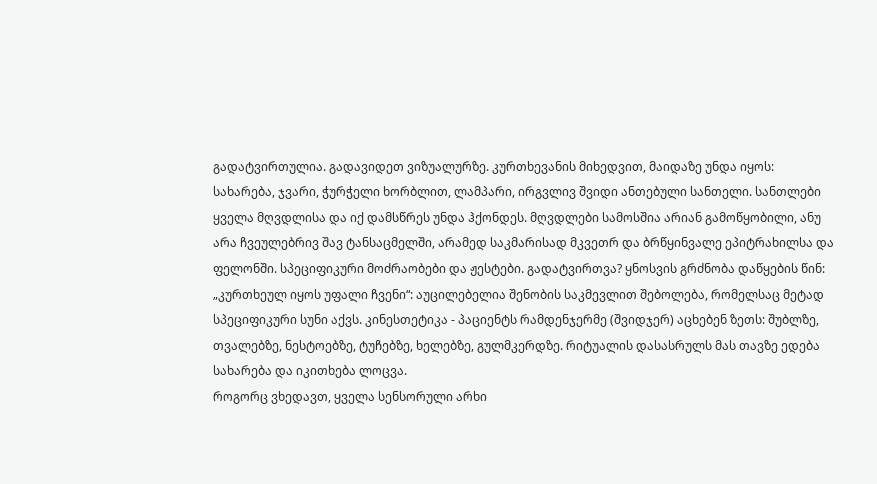გადატვირთულია. გადავიდეთ ვიზუალურზე. კურთხევანის მიხედვით, მაიდაზე უნდა იყოს: სახარება, ჯვარი, ჭურჭელი ხორბლით, ლამპარი, ირგვლივ შვიდი ანთებული სანთელი. სანთლები ყველა მღვდლისა და იქ დამსწრეს უნდა ჰქონდეს. მღვდლები სამოსშია არიან გამოწყობილი, ანუ არა ჩვეულებრივ შავ ტანსაცმელში, არამედ საკმარისად მკვეთრ და ბრწყინვალე ეპიტრახილსა და ფელონში. სპეციფიკური მოძრაობები და ჟესტები. გადატვირთვა? ყნოსვის გრძნობა დაწყების წინ: „კურთხეულ იყოს უფალი ჩვენი“: აუცილებელია შენობის საკმევლით შებოლება, რომელსაც მეტად სპეციფიკური სუნი აქვს. კინესთეტიკა - პაციენტს რამდენჯერმე (შვიდჯერ) აცხებენ ზეთს: შუბლზე, თვალებზე, ნესტოებზე, ტუჩებზე, ხელებზე, გულმკერდზე. რიტუალის დასასრულს მას თავზე ედება სახარება და იკითხება ლოცვა.
როგორც ვხედავთ, ყველა სენსორული არხი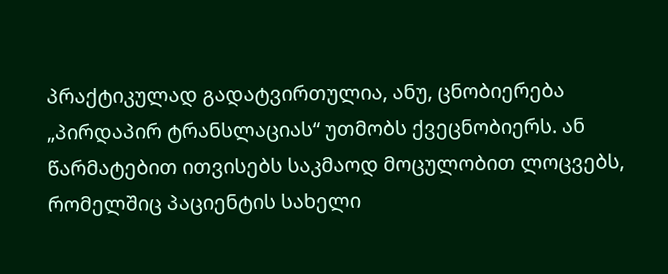პრაქტიკულად გადატვირთულია, ანუ, ცნობიერება „პირდაპირ ტრანსლაციას“ უთმობს ქვეცნობიერს. ან წარმატებით ითვისებს საკმაოდ მოცულობით ლოცვებს, რომელშიც პაციენტის სახელი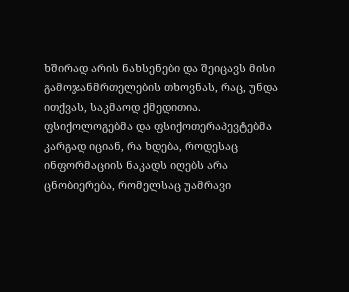ხშირად არის ნახსენები და შეიცავს მისი გამოჯანმრთელების თხოვნას, რაც, უნდა ითქვას, საკმაოდ ქმედითია. ფსიქოლოგებმა და ფსიქოთერაპევტებმა კარგად იციან, რა ხდება, როდესაც ინფორმაციის ნაკადს იღებს არა ცნობიერება, რომელსაც უამრავი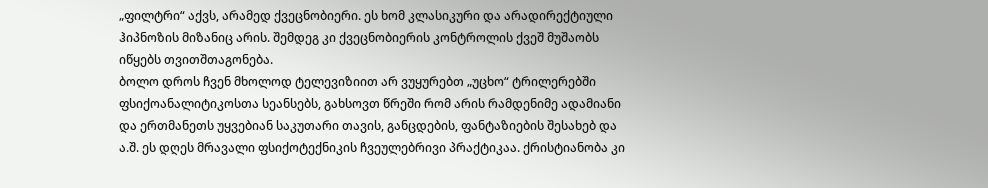„ფილტრი“ აქვს, არამედ ქვეცნობიერი. ეს ხომ კლასიკური და არადირექტიული ჰიპნოზის მიზანიც არის. შემდეგ კი ქვეცნობიერის კონტროლის ქვეშ მუშაობს იწყებს თვითშთაგონება.
ბოლო დროს ჩვენ მხოლოდ ტელევიზიით არ ვუყურებთ „უცხო“ ტრილერებში ფსიქოანალიტიკოსთა სეანსებს, გახსოვთ წრეში რომ არის რამდენიმე ადამიანი და ერთმანეთს უყვებიან საკუთარი თავის, განცდების, ფანტაზიების შესახებ და ა.შ. ეს დღეს მრავალი ფსიქოტექნიკის ჩვეულებრივი პრაქტიკაა. ქრისტიანობა კი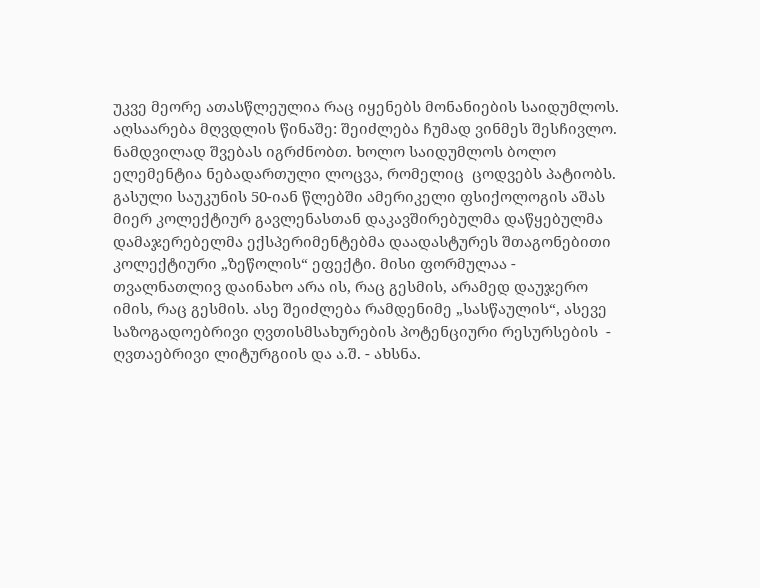უკვე მეორე ათასწლეულია რაც იყენებს მონანიების საიდუმლოს. აღსაარება მღვდლის წინაშე: შეიძლება ჩუმად ვინმეს შესჩივლო. ნამდვილად შვებას იგრძნობთ. ხოლო საიდუმლოს ბოლო ელემენტია ნებადართული ლოცვა, რომელიც  ცოდვებს პატიობს.
გასული საუკუნის 50-იან წლებში ამერიკელი ფსიქოლოგის აშას მიერ კოლექტიურ გავლენასთან დაკავშირებულმა დაწყებულმა დამაჯერებელმა ექსპერიმენტებმა დაადასტურეს შთაგონებითი კოლექტიური „ზეწოლის“ ეფექტი. მისი ფორმულაა - თვალნათლივ დაინახო არა ის, რაც გესმის, არამედ დაუჯერო იმის, რაც გესმის. ასე შეიძლება რამდენიმე „სასწაულის“, ასევე საზოგადოებრივი ღვთისმსახურების პოტენციური რესურსების  - ღვთაებრივი ლიტურგიის და ა.შ. - ახსნა.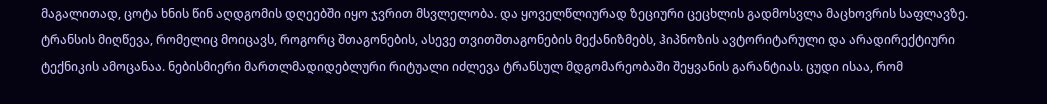მაგალითად, ცოტა ხნის წინ აღდგომის დღეებში იყო ჯვრით მსვლელობა. და ყოველწლიურად ზეციური ცეცხლის გადმოსვლა მაცხოვრის საფლავზე.
ტრანსის მიღწევა, რომელიც მოიცავს, როგორც შთაგონების, ასევე თვითშთაგონების მექანიზმებს, ჰიპნოზის ავტორიტარული და არადირექტიური ტექნიკის ამოცანაა. ნებისმიერი მართლმადიდებლური რიტუალი იძლევა ტრანსულ მდგომარეობაში შეყვანის გარანტიას. ცუდი ისაა, რომ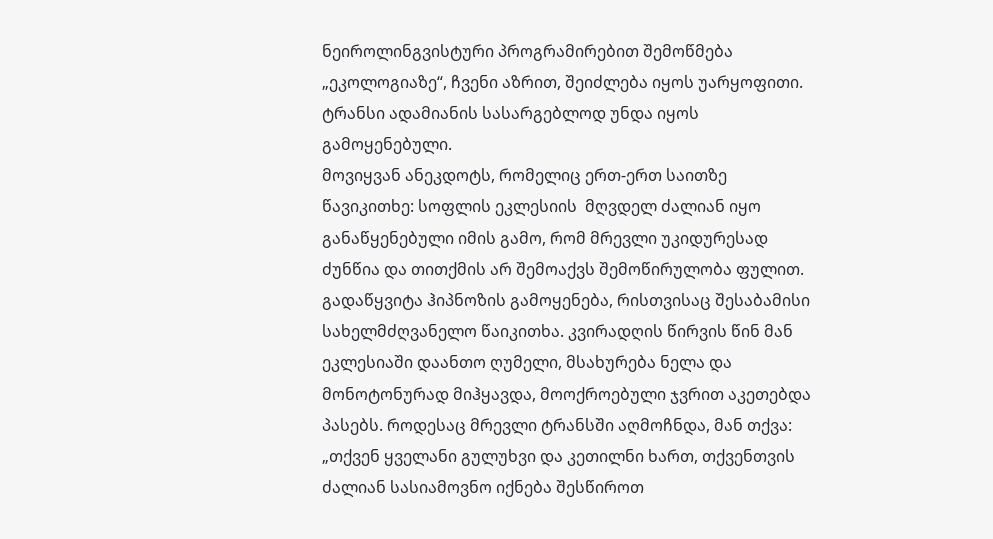ნეიროლინგვისტური პროგრამირებით შემოწმება „ეკოლოგიაზე“, ჩვენი აზრით, შეიძლება იყოს უარყოფითი. ტრანსი ადამიანის სასარგებლოდ უნდა იყოს გამოყენებული.
მოვიყვან ანეკდოტს, რომელიც ერთ-ერთ საითზე წავიკითხე: სოფლის ეკლესიის  მღვდელ ძალიან იყო განაწყენებული იმის გამო, რომ მრევლი უკიდურესად ძუნწია და თითქმის არ შემოაქვს შემოწირულობა ფულით. გადაწყვიტა ჰიპნოზის გამოყენება, რისთვისაც შესაბამისი სახელმძღვანელო წაიკითხა. კვირადღის წირვის წინ მან ეკლესიაში დაანთო ღუმელი, მსახურება ნელა და მონოტონურად მიჰყავდა, მოოქროებული ჯვრით აკეთებდა პასებს. როდესაც მრევლი ტრანსში აღმოჩნდა, მან თქვა: „თქვენ ყველანი გულუხვი და კეთილნი ხართ, თქვენთვის ძალიან სასიამოვნო იქნება შესწიროთ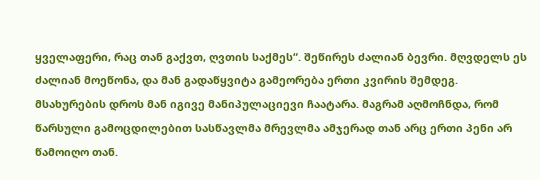ყველაფერი, რაც თან გაქვთ, ღვთის საქმეს“. შეწირეს ძალიან ბევრი. მღვდელს ეს ძალიან მოეწონა, და მან გადაწყვიტა გამეორება ერთი კვირის შემდეგ. მსახურების დროს მან იგივე მანიპულაციევი ჩაატარა. მაგრამ აღმოჩნდა, რომ წარსული გამოცდილებით სასწავლმა მრევლმა ამჯერად თან არც ერთი პენი არ წამოიღო თან.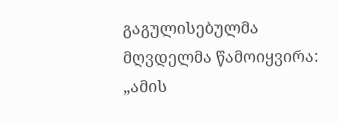გაგულისებულმა მღვდელმა წამოიყვირა: „ამის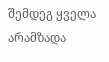შემდეგ ყველა არამზადა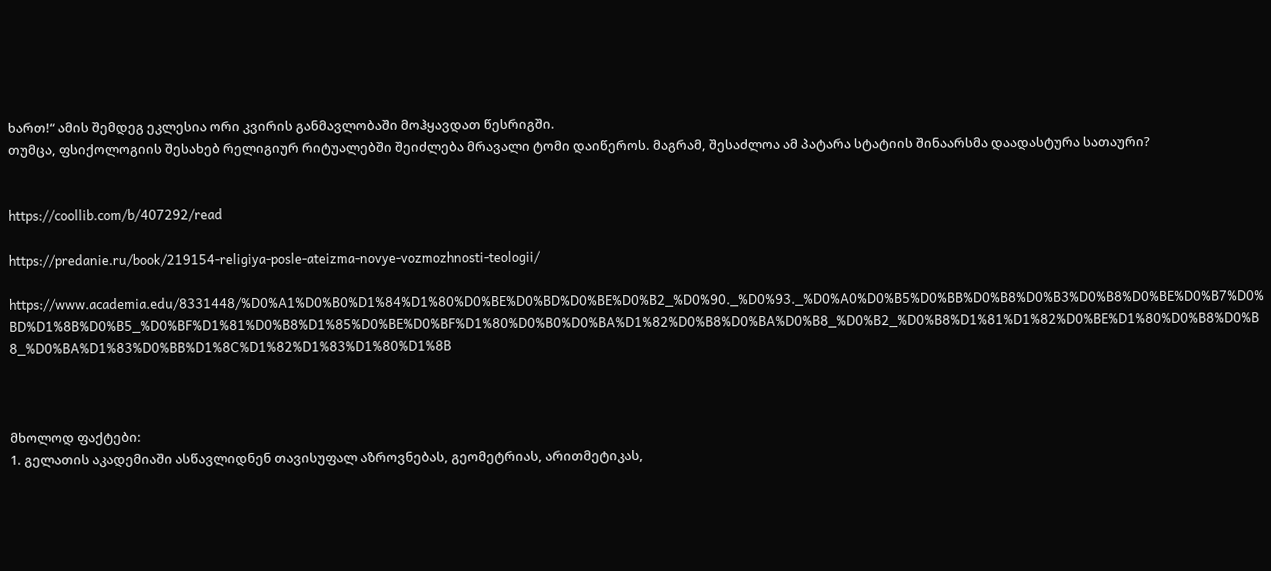ხართ!“ ამის შემდეგ ეკლესია ორი კვირის განმავლობაში მოჰყავდათ წესრიგში.
თუმცა, ფსიქოლოგიის შესახებ რელიგიურ რიტუალებში შეიძლება მრავალი ტომი დაიწეროს. მაგრამ, შესაძლოა ამ პატარა სტატიის შინაარსმა დაადასტურა სათაური?


https://coollib.com/b/407292/read

https://predanie.ru/book/219154-religiya-posle-ateizma-novye-vozmozhnosti-teologii/

https://www.academia.edu/8331448/%D0%A1%D0%B0%D1%84%D1%80%D0%BE%D0%BD%D0%BE%D0%B2_%D0%90._%D0%93._%D0%A0%D0%B5%D0%BB%D0%B8%D0%B3%D0%B8%D0%BE%D0%B7%D0%BD%D1%8B%D0%B5_%D0%BF%D1%81%D0%B8%D1%85%D0%BE%D0%BF%D1%80%D0%B0%D0%BA%D1%82%D0%B8%D0%BA%D0%B8_%D0%B2_%D0%B8%D1%81%D1%82%D0%BE%D1%80%D0%B8%D0%B8_%D0%BA%D1%83%D0%BB%D1%8C%D1%82%D1%83%D1%80%D1%8B



მხოლოდ ფაქტები:
1. გელათის აკადემიაში ასწავლიდნენ თავისუფალ აზროვნებას, გეომეტრიას, არითმეტიკას,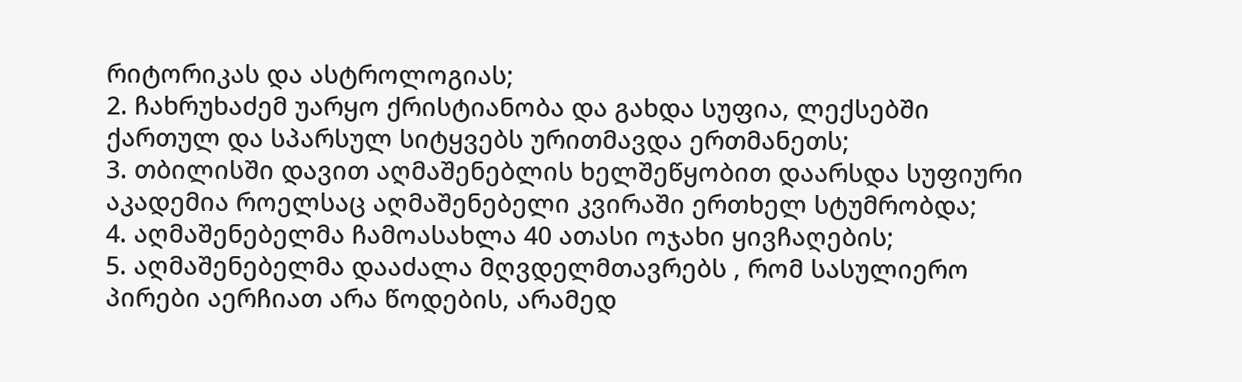რიტორიკას და ასტროლოგიას;
2. ჩახრუხაძემ უარყო ქრისტიანობა და გახდა სუფია, ლექსებში ქართულ და სპარსულ სიტყვებს ურითმავდა ერთმანეთს;
3. თბილისში დავით აღმაშენებლის ხელშეწყობით დაარსდა სუფიური აკადემია როელსაც აღმაშენებელი კვირაში ერთხელ სტუმრობდა;
4. აღმაშენებელმა ჩამოასახლა 40 ათასი ოჯახი ყივჩაღების;
5. აღმაშენებელმა დააძალა მღვდელმთავრებს , რომ სასულიერო პირები აერჩიათ არა წოდების, არამედ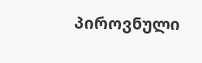პიროვნული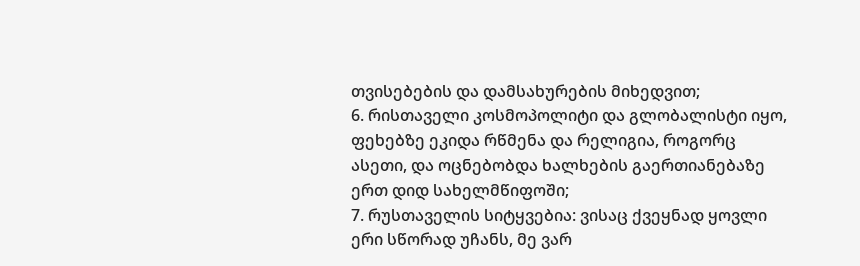თვისებების და დამსახურების მიხედვით;
6. რისთაველი კოსმოპოლიტი და გლობალისტი იყო, ფეხებზე ეკიდა რწმენა და რელიგია, როგორც ასეთი, და ოცნებობდა ხალხების გაერთიანებაზე ერთ დიდ სახელმწიფოში;
7. რუსთაველის სიტყვებია: ვისაც ქვეყნად ყოვლი ერი სწორად უჩანს, მე ვარ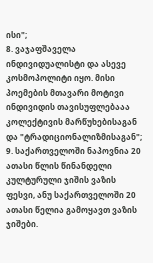ისი";
8. ვაჯაფშაველა ინდივიდუალისტი და ასევე კოსმოპოლიტი იყო. მისი პოემების მთავარი მოტივი ინდივიდის თავისუფლებააა კოლექტივის მარწუხებისაგან და "ტრადიციონალიზმისაგან";
9. საქართველოში ნაპოვნია 20 ათასი წლის წინანდელი კულტურული ჯიშის ვაზის ფესვი, ანუ საქართველოში 20 ათასი წელია გამოყავთ ვაზის ჯიშები.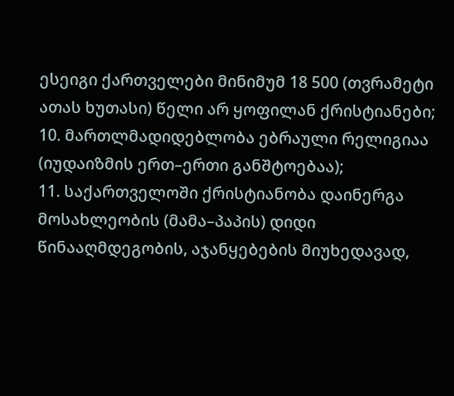ესეიგი ქართველები მინიმუმ 18 500 (თვრამეტი ათას ხუთასი) წელი არ ყოფილან ქრისტიანები;
10. მართლმადიდებლობა ებრაული რელიგიაა (იუდაიზმის ერთ–ერთი განშტოებაა);
11. საქართველოში ქრისტიანობა დაინერგა მოსახლეობის (მამა–პაპის) დიდი წინააღმდეგობის, აჯანყებების მიუხედავად,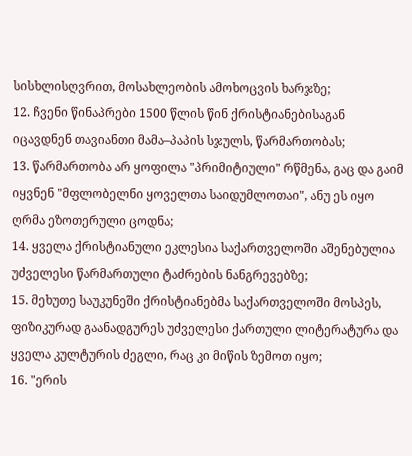სისხლისღვრით, მოსახლეობის ამოხოცვის ხარჯზე;
12. ჩვენი წინაპრები 1500 წლის წინ ქრისტიანებისაგან იცავდნენ თავიანთი მამა–პაპის სჯულს, წარმართობას;
13. წარმართობა არ ყოფილა "პრიმიტიული" რწმენა, გაც და გაიმ იყვნენ "მფლობელნი ყოველთა საიდუმლოთაი", ანუ ეს იყო ღრმა ეზოთერული ცოდნა;
14. ყველა ქრისტიანული ეკლესია საქართველოში აშენებულია უძველესი წარმართული ტაძრების ნანგრევებზე;
15. მეხუთე საუკუნეში ქრისტიანებმა საქართველოში მოსპეს, ფიზიკურად გაანადგურეს უძველესი ქართული ლიტერატურა და ყველა კულტურის ძეგლი, რაც კი მიწის ზემოთ იყო;
16. "ერის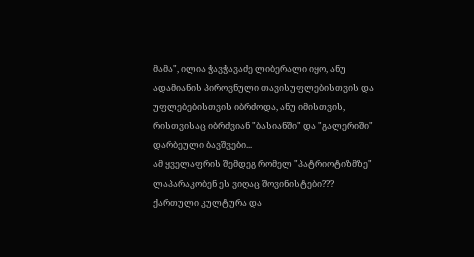მამა", ილია ჭავჭავაძე ლიბერალი იყო, ანუ ადამიანის პიროვნული თავისუფლებისთვის და უფლებებისთვის იბრძოდა, ანუ იმისთვის, რისთვისაც იბრძვიან "ბასიანში" და "გალერიში" დარბეული ბავშვები...
ამ ყველაფრის შემდეგ რომელ "პატრიოტიზმზე" ლაპარაკობენ ეს ვიღაც შოვინისტები??? ქართული კულტურა და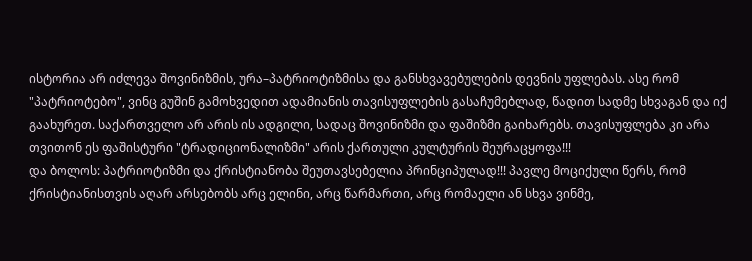ისტორია არ იძლევა შოვინიზმის, ურა–პატრიოტიზმისა და განსხვავებულების დევნის უფლებას. ასე რომ "პატრიოტებო", ვინც გუშინ გამოხვედით ადამიანის თავისუფლების გასაჩუმებლად, წადით სადმე სხვაგან და იქ გაახურეთ. საქართველო არ არის ის ადგილი, სადაც შოვინიზმი და ფაშიზმი გაიხარებს. თავისუფლება კი არა თვითონ ეს ფაშისტური "ტრადიციონალიზმი" არის ქართული კულტურის შეურაცყოფა!!!
და ბოლოს: პატრიოტიზმი და ქრისტიანობა შეუთავსებელია პრინციპულად!!! პავლე მოციქული წერს, რომ ქრისტიანისთვის აღარ არსებობს არც ელინი, არც წარმართი, არც რომაელი ან სხვა ვინმე,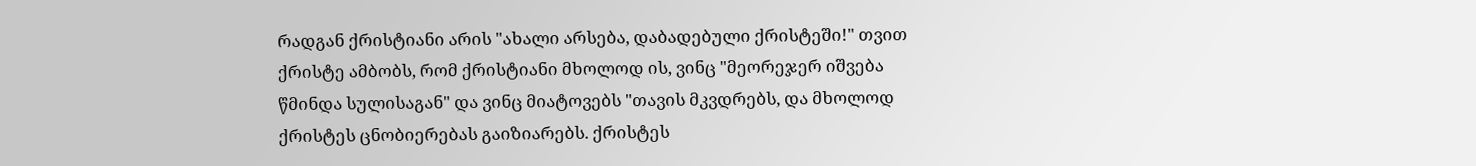რადგან ქრისტიანი არის "ახალი არსება, დაბადებული ქრისტეში!" თვით ქრისტე ამბობს, რომ ქრისტიანი მხოლოდ ის, ვინც "მეორეჯერ იშვება წმინდა სულისაგან" და ვინც მიატოვებს "თავის მკვდრებს, და მხოლოდ ქრისტეს ცნობიერებას გაიზიარებს. ქრისტეს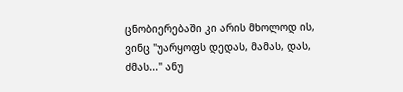ცნობიერებაში კი არის მხოლოდ ის, ვინც "უარყოფს დედას, მამას, დას, ძმას..." ანუ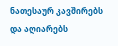ნათესაურ კავშირებს და აღიარებს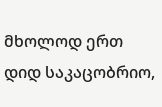მხოლოდ ერთ დიდ საკაცობრიო,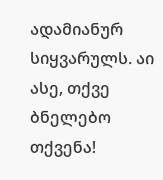ადამიანურ სიყვარულს. აი ასე, თქვე ბნელებო თქვენა!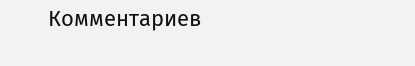Комментариев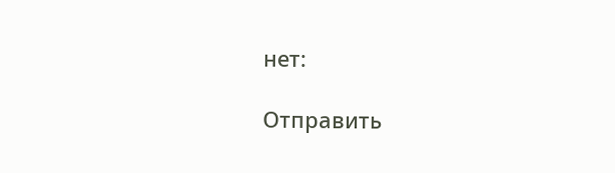нет:

Отправить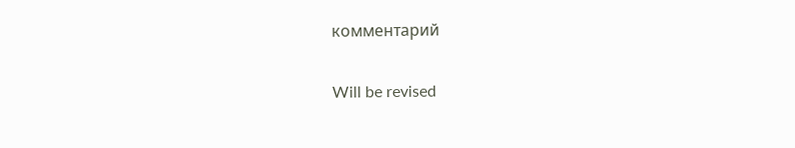комментарий

Will be revised